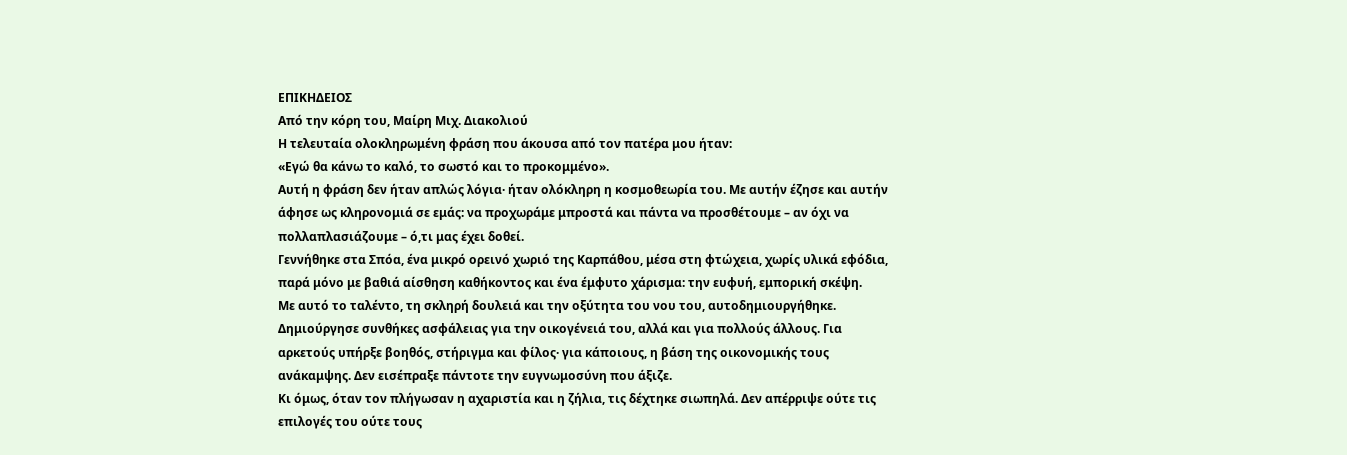ΕΠΙΚΗΔΕΙΟΣ
Από την κόρη του, Μαίρη Μιχ. Διακολιού
Η τελευταία ολοκληρωμένη φράση που άκουσα από τον πατέρα μου ήταν:
«Εγώ θα κάνω το καλό, το σωστό και το προκομμένο».
Αυτή η φράση δεν ήταν απλώς λόγια· ήταν ολόκληρη η κοσμοθεωρία του. Με αυτήν έζησε και αυτήν άφησε ως κληρονομιά σε εμάς: να προχωράμε μπροστά και πάντα να προσθέτουμε – αν όχι να πολλαπλασιάζουμε – ό,τι μας έχει δοθεί.
Γεννήθηκε στα Σπόα, ένα μικρό ορεινό χωριό της Καρπάθου, μέσα στη φτώχεια, χωρίς υλικά εφόδια, παρά μόνο με βαθιά αίσθηση καθήκοντος και ένα έμφυτο χάρισμα: την ευφυή, εμπορική σκέψη.
Με αυτό το ταλέντο, τη σκληρή δουλειά και την οξύτητα του νου του, αυτοδημιουργήθηκε. Δημιούργησε συνθήκες ασφάλειας για την οικογένειά του, αλλά και για πολλούς άλλους. Για αρκετούς υπήρξε βοηθός, στήριγμα και φίλος· για κάποιους, η βάση της οικονομικής τους ανάκαμψης. Δεν εισέπραξε πάντοτε την ευγνωμοσύνη που άξιζε.
Κι όμως, όταν τον πλήγωσαν η αχαριστία και η ζήλια, τις δέχτηκε σιωπηλά. Δεν απέρριψε ούτε τις επιλογές του ούτε τους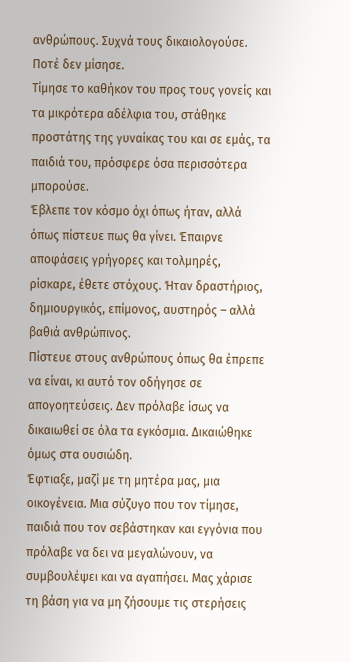ανθρώπους. Συχνά τους δικαιολογούσε. Ποτέ δεν μίσησε.
Τίμησε το καθήκον του προς τους γονείς και τα μικρότερα αδέλφια του, στάθηκε προστάτης της γυναίκας του και σε εμάς, τα παιδιά του, πρόσφερε όσα περισσότερα μπορούσε.
Έβλεπε τον κόσμο όχι όπως ήταν, αλλά όπως πίστευε πως θα γίνει. Έπαιρνε αποφάσεις γρήγορες και τολμηρές, ρίσκαρε, έθετε στόχους. Ήταν δραστήριος, δημιουργικός, επίμονος, αυστηρός – αλλά βαθιά ανθρώπινος.
Πίστευε στους ανθρώπους όπως θα έπρεπε να είναι, κι αυτό τον οδήγησε σε απογοητεύσεις. Δεν πρόλαβε ίσως να δικαιωθεί σε όλα τα εγκόσμια. Δικαιώθηκε όμως στα ουσιώδη.
Έφτιαξε, μαζί με τη μητέρα μας, μια οικογένεια. Μια σύζυγο που τον τίμησε, παιδιά που τον σεβάστηκαν και εγγόνια που πρόλαβε να δει να μεγαλώνουν, να συμβουλέψει και να αγαπήσει. Μας χάρισε τη βάση για να μη ζήσουμε τις στερήσεις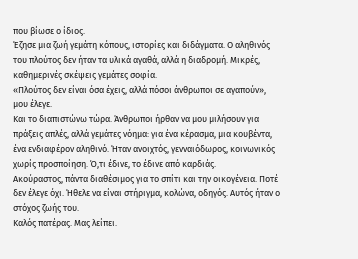που βίωσε ο ίδιος.
Έζησε μια ζωή γεμάτη κόπους, ιστορίες και διδάγματα. Ο αληθινός του πλούτος δεν ήταν τα υλικά αγαθά, αλλά η διαδρομή. Μικρές, καθημερινές σκέψεις γεμάτες σοφία.
«Πλούτος δεν είναι όσα έχεις, αλλά πόσοι άνθρωποι σε αγαπούν», μου έλεγε.
Και το διαπιστώνω τώρα. Άνθρωποι ήρθαν να μου μιλήσουν για πράξεις απλές, αλλά γεμάτες νόημα: για ένα κέρασμα, μια κουβέντα, ένα ενδιαφέρον αληθινό. Ήταν ανοιχτός, γενναιόδωρος, κοινωνικός χωρίς προσποίηση. Ό,τι έδινε, το έδινε από καρδιάς.
Ακούραστος, πάντα διαθέσιμος για το σπίτι και την οικογένεια. Ποτέ δεν έλεγε όχι. Ήθελε να είναι στήριγμα, κολώνα, οδηγός. Αυτός ήταν ο στόχος ζωής του.
Καλός πατέρας. Μας λείπει.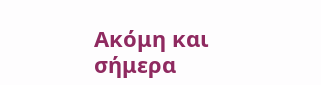Ακόμη και σήμερα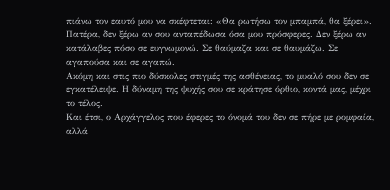πιάνω τον εαυτό μου να σκέφτεται: «Θα ρωτήσω τον μπαμπά, θα ξέρει».
Πατέρα, δεν ξέρω αν σου ανταπέδωσα όσα μου πρόσφερες. Δεν ξέρω αν κατάλαβες πόσο σε ευγνωμονώ. Σε θαύμαζα και σε θαυμάζω. Σε αγαπούσα και σε αγαπώ.
Ακόμη και στις πιο δύσκολες στιγμές της ασθένειας, το μυαλό σου δεν σε εγκατέλειψε. Η δύναμη της ψυχής σου σε κράτησε όρθιο, κοντά μας, μέχρι το τέλος.
Και έτσι, ο Αρχάγγελος που έφερες το όνομά του δεν σε πήρε με ρομφαία, αλλά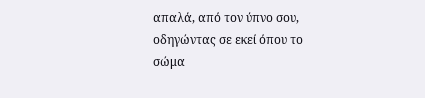απαλά, από τον ύπνο σου, οδηγώντας σε εκεί όπου το σώμα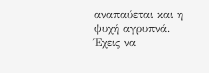αναπαύεται και η ψυχή αγρυπνά.
Έχεις να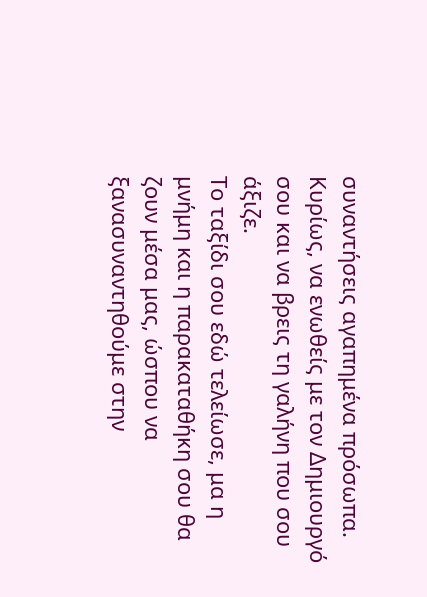συναντήσεις αγαπημένα πρόσωπα. Κυρίως, να ενωθείς με τον Δημιουργό σου και να βρεις τη γαλήνη που σου άξιζε.
Το ταξίδι σου εδώ τελείωσε, μα η μνήμη και η παρακαταθήκη σου θα ζουν μέσα μας, ώσπου να ξανασυναντηθούμε στην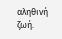αληθινή ζωή.